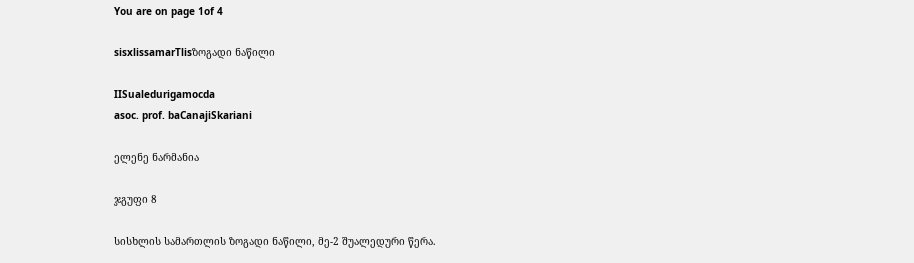You are on page 1of 4

sisxlissamarTlisზოგადი ნაწილი

IISualedurigamocda
asoc. prof. baCanajiSkariani

ელენე ნარმანია

ჯგუფი 8

სისხლის სამართლის ზოგადი ნაწილი, მე-2 შუალედური წერა.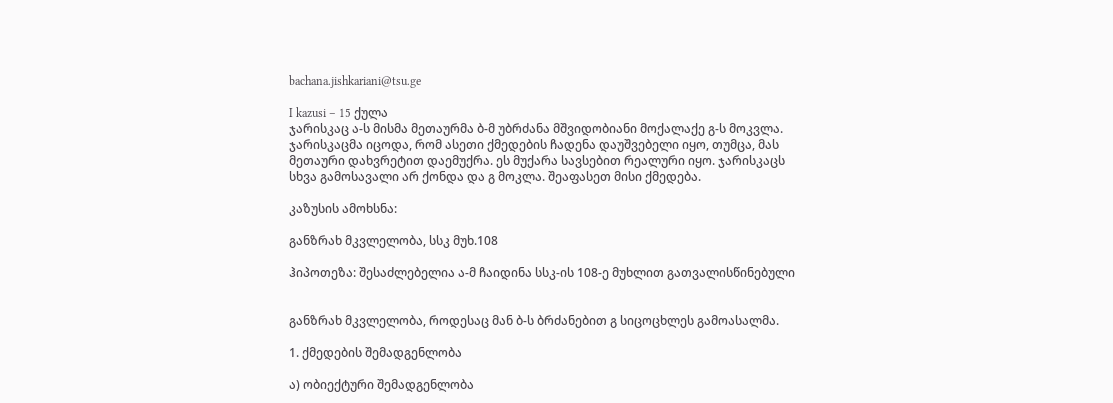bachana.jishkariani@tsu.ge

I kazusi – 15 ქულა
ჯარისკაც ა-ს მისმა მეთაურმა ბ-მ უბრძანა მშვიდობიანი მოქალაქე გ-ს მოკვლა.
ჯარისკაცმა იცოდა, რომ ასეთი ქმედების ჩადენა დაუშვებელი იყო, თუმცა, მას
მეთაური დახვრეტით დაემუქრა. ეს მუქარა სავსებით რეალური იყო. ჯარისკაცს
სხვა გამოსავალი არ ქონდა და გ მოკლა. შეაფასეთ მისი ქმედება.

კაზუსის ამოხსნა:

განზრახ მკვლელობა, სსკ მუხ.108

ჰიპოთეზა: შესაძლებელია ა-მ ჩაიდინა სსკ-ის 108-ე მუხლით გათვალისწინებული


განზრახ მკვლელობა, როდესაც მან ბ-ს ბრძანებით გ სიცოცხლეს გამოასალმა.

1. ქმედების შემადგენლობა

ა) ობიექტური შემადგენლობა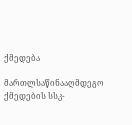ქმედება

მართლსაწინააღმდეგო ქმედების სსკ-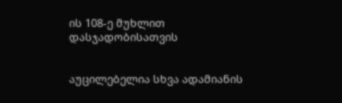ის 108-ე მუხლით დასჯადობისათვის


აუცილებელია სხვა ადამიანის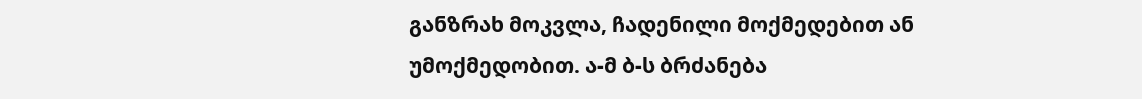განზრახ მოკვლა, ჩადენილი მოქმედებით ან
უმოქმედობით. ა-მ ბ-ს ბრძანება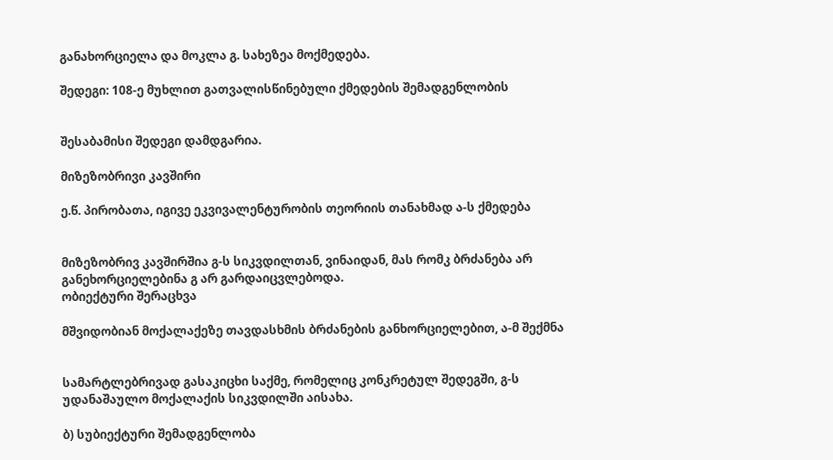განახორციელა და მოკლა გ. სახეზეა მოქმედება.

შედეგი: 108-ე მუხლით გათვალისწინებული ქმედების შემადგენლობის


შესაბამისი შედეგი დამდგარია.

მიზეზობრივი კავშირი

ე.წ. პირობათა, იგივე ეკვივალენტურობის თეორიის თანახმად ა-ს ქმედება


მიზეზობრივ კავშირშია გ-ს სიკვდილთან, ვინაიდან, მას რომკ ბრძანება არ
განეხორციელებინა გ არ გარდაიცვლებოდა.
ობიექტური შერაცხვა

მშვიდობიან მოქალაქეზე თავდასხმის ბრძანების განხორციელებით, ა-მ შექმნა


სამარტლებრივად გასაკიცხი საქმე, რომელიც კონკრეტულ შედეგში, გ-ს
უდანაშაულო მოქალაქის სიკვდილში აისახა.

ბ) სუბიექტური შემადგენლობა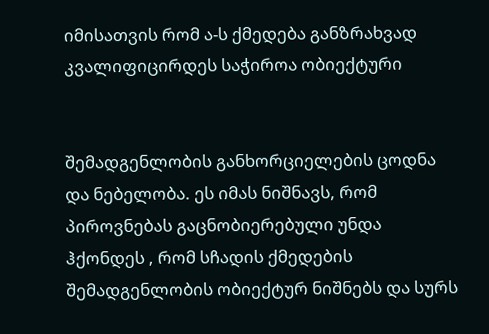იმისათვის რომ ა-ს ქმედება განზრახვად კვალიფიცირდეს საჭიროა ობიექტური


შემადგენლობის განხორციელების ცოდნა და ნებელობა. ეს იმას ნიშნავს, რომ
პიროვნებას გაცნობიერებული უნდა ჰქონდეს , რომ სჩადის ქმედების
შემადგენლობის ობიექტურ ნიშნებს და სურს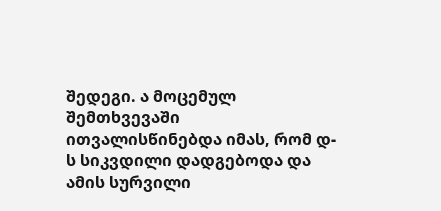შედეგი. ა მოცემულ შემთხვევაში
ითვალისწინებდა იმას, რომ დ-ს სიკვდილი დადგებოდა და ამის სურვილი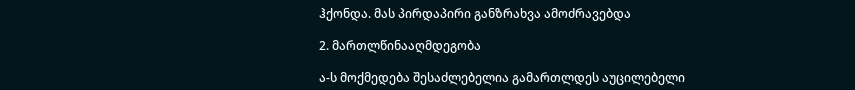ჰქონდა. მას პირდაპირი განზრახვა ამოძრავებდა

2. მართლწინააღმდეგობა

ა-ს მოქმედება შესაძლებელია გამართლდეს აუცილებელი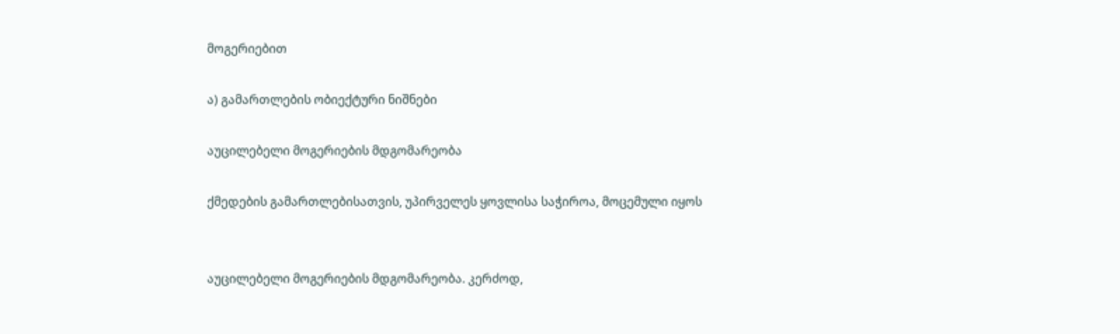მოგერიებით

ა) გამართლების ობიექტური ნიშნები

აუცილებელი მოგერიების მდგომარეობა

ქმედების გამართლებისათვის, უპირველეს ყოვლისა საჭიროა, მოცემული იყოს


აუცილებელი მოგერიების მდგომარეობა. კერძოდ,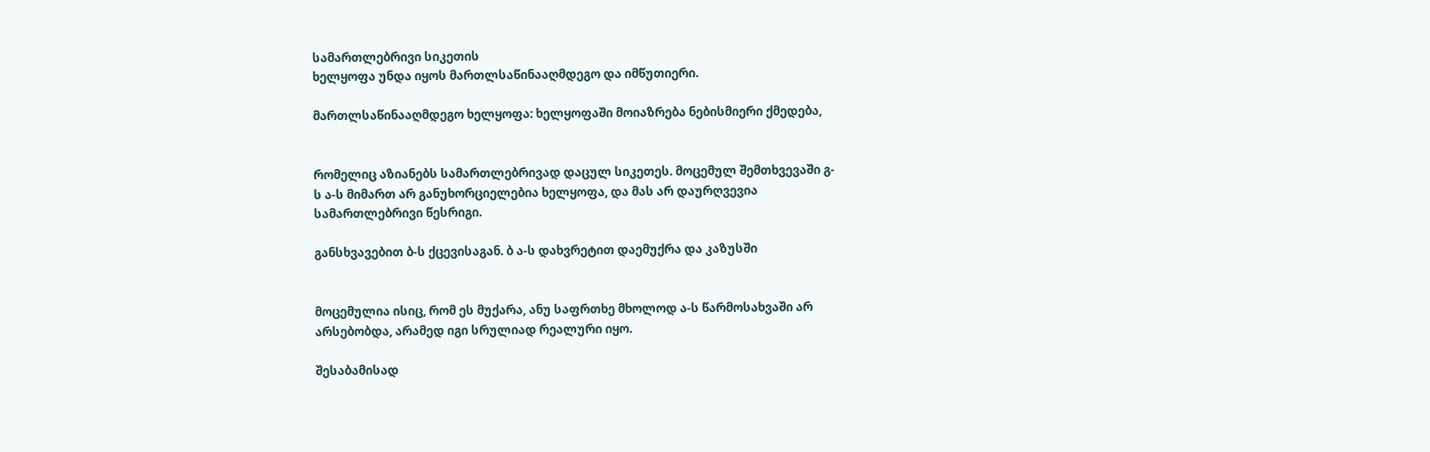სამართლებრივი სიკეთის
ხელყოფა უნდა იყოს მართლსაწინააღმდეგო და იმწუთიერი.

მართლსაწინააღმდეგო ხელყოფა: ხელყოფაში მოიაზრება ნებისმიერი ქმედება,


რომელიც აზიანებს სამართლებრივად დაცულ სიკეთეს. მოცემულ შემთხვევაში გ-
ს ა-ს მიმართ არ განუხორციელებია ხელყოფა, და მას არ დაურღვევია
სამართლებრივი წესრიგი.

განსხვავებით ბ-ს ქცევისაგან. ბ ა-ს დახვრეტით დაემუქრა და კაზუსში


მოცემულია ისიც, რომ ეს მუქარა, ანუ საფრთხე მხოლოდ ა-ს წარმოსახვაში არ
არსებობდა, არამედ იგი სრულიად რეალური იყო.

შესაბამისად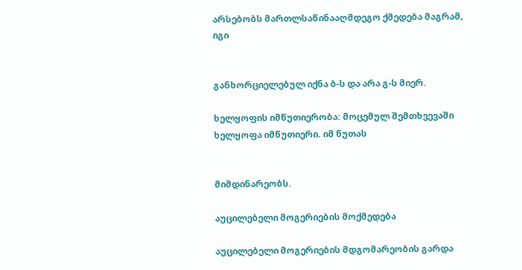არსებობს მართლსაწინააღმდეგო ქმედება მაგრამ, იგი


განხორციელებულ იქნა ბ-ს და არა გ-ს მიერ.

ხელყოფის იმწუთიერობა: მოცემულ შემთხვევაში ხელყოფა იმწუთიერი. იმ წუთას


მიმდინარეობს.

აუცილებელი მოგერიების მოქმედება

აუცილებელი მოგერიების მდგომარეობის გარდა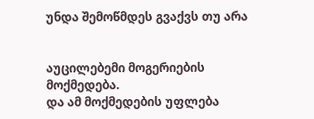უნდა შემოწმდეს გვაქვს თუ არა


აუცილებემი მოგერიების მოქმედება.
და ამ მოქმედების უფლება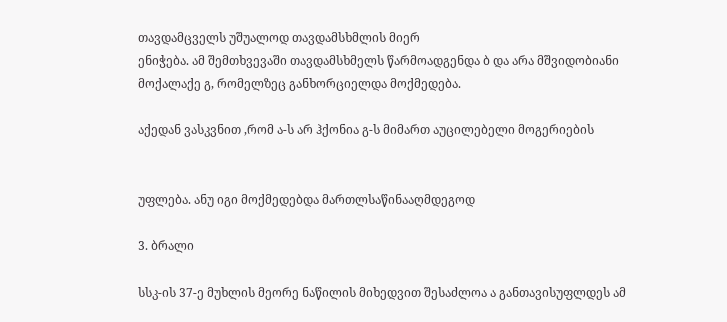თავდამცველს უშუალოდ თავდამსხმლის მიერ
ენიჭება. ამ შემთხვევაში თავდამსხმელს წარმოადგენდა ბ და არა მშვიდობიანი
მოქალაქე გ, რომელზეც განხორციელდა მოქმედება.

აქედან ვასკვნით ,რომ ა-ს არ ჰქონია გ-ს მიმართ აუცილებელი მოგერიების


უფლება. ანუ იგი მოქმედებდა მართლსაწინააღმდეგოდ

3. ბრალი

სსკ-ის 37-ე მუხლის მეორე ნაწილის მიხედვით შესაძლოა ა განთავისუფლდეს ამ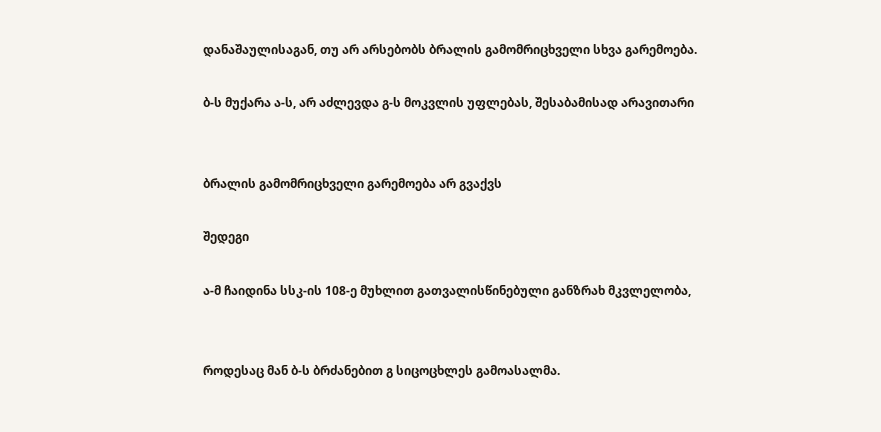დანაშაულისაგან, თუ არ არსებობს ბრალის გამომრიცხველი სხვა გარემოება.

ბ-ს მუქარა ა-ს, არ აძლევდა გ-ს მოკვლის უფლებას, შესაბამისად არავითარი


ბრალის გამომრიცხველი გარემოება არ გვაქვს

შედეგი

ა-მ ჩაიდინა სსკ-ის 108-ე მუხლით გათვალისწინებული განზრახ მკვლელობა,


როდესაც მან ბ-ს ბრძანებით გ სიცოცხლეს გამოასალმა.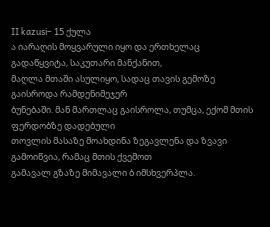II kazusi– 15 ქულა
ა იარაღის მოყვარული იყო და ერთხელაც გადაწყვიტა, საკუთარი მანქანით,
მაღლა მთაში ასულიყო, სადაც თავის გემოზე გაისროდა რამდენიმეჯერ
ბუნებაში. მან მართლაც გაისროლა, თუმცა, ექომ მთის ფერდობზე დადებული
თოვლის მასაზე მოახდინა ზეგავლენა და ზვავი გამოიწვია, რამაც მთის ქვემოთ
გამავალ გზაზე მიმავალი ბ იმსხვერპლა.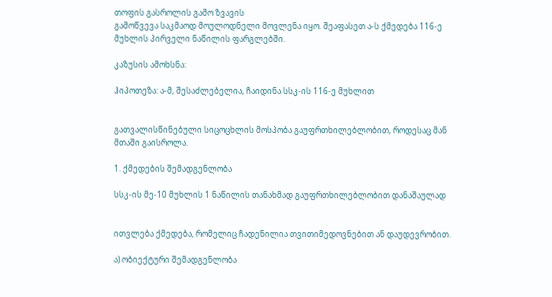თოფის გასროლის გამო ზვავის
გამოწვევა საკმაოდ მოულოდნელი მოვლენა იყო. შეაფასეთ ა-ს ქმედება 116-ე
მუხლის პირველი ნაწილის ფარგლებში.

კაზუსის ამოხსნა:

ჰიპოთეზა: ა-მ, შესაძლებელია, ჩაიდინა სსკ-ის 116-ე მუხლით


გათვალისწინებული სიცოცხლის მოსპობა გაუფრთხილებლობით, როდესაც მან
მთაში გაისროლა.

1. ქმედების შემადგენლობა

სსკ-ის მე-10 მუხლის 1 ნაწილის თანახმად გაუფრთხილებლობით დანაშაულად


ითვლება ქმედება, რომელიც ჩადენილია თვითიმედოვნებით ან დაუდევრობით.

ა) ობიექტური შემადგენლობა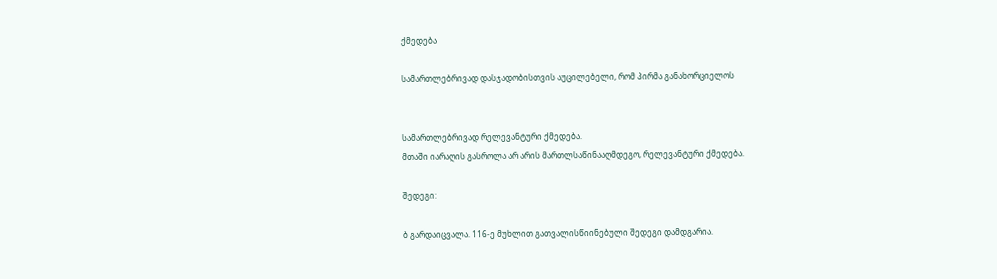ქმედება

სამართლებრივად დასჯადობისთვის აუცილებელი, რომ პირმა განახორციელოს


სამართლებრივად რელევანტური ქმედება.
მთაში იარაღის გასროლა არ არის მართლსაწინააღმდეგო, რელევანტური ქმედება.

შედეგი:

ბ გარდაიცვალა. 116-ე მუხლით გათვალისწიინებული შედეგი დამდგარია.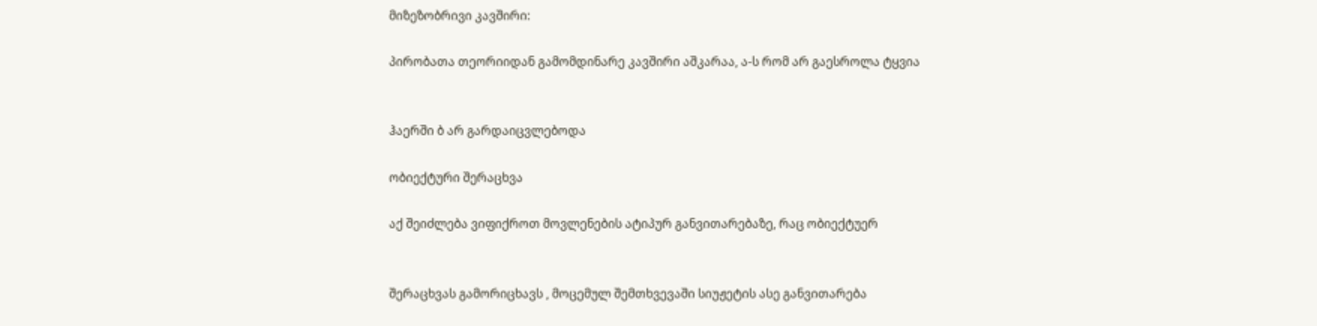მიზეზობრივი კავშირი:

პირობათა თეორიიდან გამომდინარე კავშირი აშკარაა, ა-ს რომ არ გაესროლა ტყვია


ჰაერში ბ არ გარდაიცვლებოდა

ობიექტური შერაცხვა

აქ შეიძლება ვიფიქროთ მოვლენების ატიპურ განვითარებაზე, რაც ობიექტუერ


შერაცხვას გამორიცხავს , მოცემულ შემთხვევაში სიუჟეტის ასე განვითარება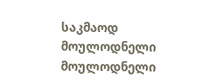საკმაოდ მოულოდნელი მოულოდნელი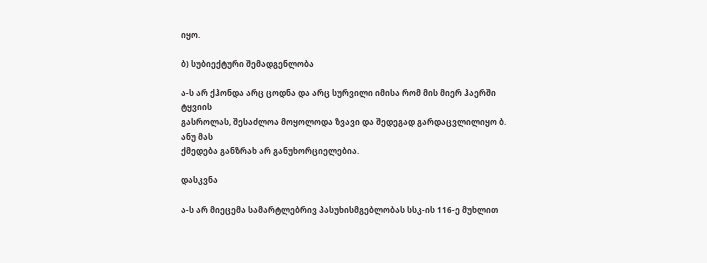იყო.

ბ) სუბიექტური შემადგენლობა

ა-ს არ ქჰონდა არც ცოდნა და არც სურვილი იმისა რომ მის მიერ ჰაერში ტყვიის
გასროლას, შესაძლოა მოყოლოდა ზვავი და შედეგად გარდაცვლილიყო ბ. ანუ მას
ქმედება განზრახ არ განუხორციელებია.

დასკვნა

ა-ს არ მიეცემა სამარტლებრივ პასუხისმგებლობას სსკ-ის 116-ე მუხლით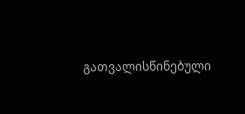გათვალისწინებული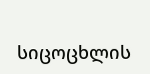სიცოცხლის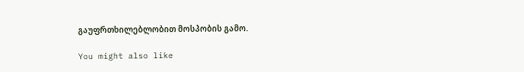გაუფრთხილებლობით მოსპობის გამო.

You might also like